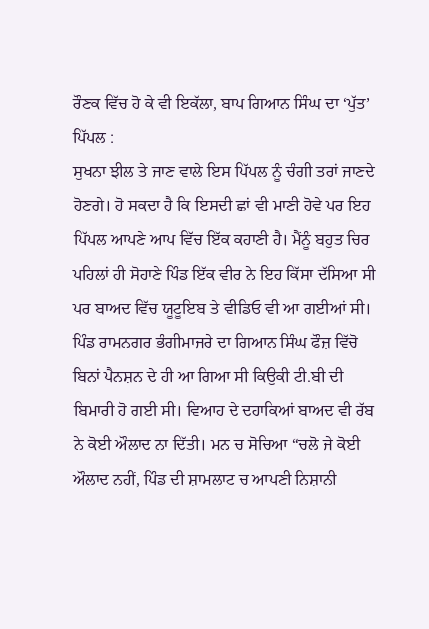ਰੌਣਕ ਵਿੱਚ ਹੋ ਕੇ ਵੀ ਇਕੱਲਾ, ਬਾਪ ਗਿਆਨ ਸਿੰਘ ਦਾ ‘ਪੁੱਤ’ ਪਿੱਪਲ :
ਸੁਖਨਾ ਝੀਲ ਤੇ ਜਾਣ ਵਾਲੇ ਇਸ ਪਿੱਪਲ ਨੂੰ ਚੰਗੀ ਤਰਾਂ ਜਾਣਦੇ ਹੋਣਗੇ। ਹੋ ਸਕਦਾ ਹੈ ਕਿ ਇਸਦੀ ਛਾਂ ਵੀ ਮਾਣੀ ਹੋਵੇ ਪਰ ਇਹ ਪਿੱਪਲ ਆਪਣੇ ਆਪ ਵਿੱਚ ਇੱਕ ਕਹਾਣੀ ਹੈ। ਮੈਂਨੂੰ ਬਹੁਤ ਚਿਰ ਪਹਿਲਾਂ ਹੀ ਸੋਹਾਣੇ ਪਿੰਡ ਇੱਕ ਵੀਰ ਨੇ ਇਹ ਕਿੱਸਾ ਦੱਸਿਆ ਸੀ ਪਰ ਬਾਅਦ ਵਿੱਚ ਯੂਟੂਇਬ ਤੇ ਵੀਡਿਓ ਵੀ ਆ ਗਈਆਂ ਸੀ।
ਪਿੰਡ ਰਾਮਨਗਰ ਭੰਗੀਮਾਜਰੇ ਦਾ ਗਿਆਨ ਸਿੰਘ ਫੌਜ਼ ਵਿੱਚੋ ਬਿਨਾਂ ਪੈਨਸ਼ਨ ਦੇ ਹੀ ਆ ਗਿਆ ਸੀ ਕਿਉਕੀ ਟੀ.ਬੀ ਦੀ ਬਿਮਾਰੀ ਹੋ ਗਈ ਸੀ। ਵਿਆਹ ਦੇ ਦਹਾਕਿਆਂ ਬਾਅਦ ਵੀ ਰੱਬ ਨੇ ਕੋਈ ਔਲਾਦ ਨਾ ਦਿੱਤੀ। ਮਨ ਚ ਸੋਚਿਆ “ਚਲੋ ਜੇ ਕੋਈ ਔਲਾਦ ਨਹੀਂ, ਪਿੰਡ ਦੀ ਸ਼ਾਮਲਾਟ ਚ ਆਪਣੀ ਨਿਸ਼ਾਨੀ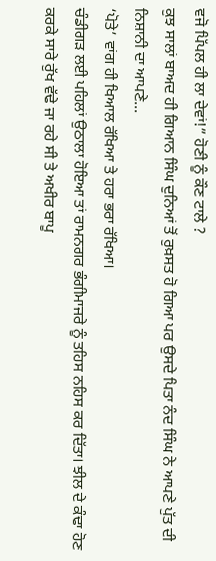ਵਜੋ ਪਿੱਪਲ ਹੀ ਲਾ ਦੇਵਾਂ!” ਹੋਣੀ ਨੂੰ ਕੌਣ ਟਾਲੇ ?
ਕੁਝ ਸਾਲਾਂ ਬਾਅਦ ਹੀ ਗਿਆਨ ਸਿੰਘ ਦੁਨਿਆਂ ਤੋਂ ਰੁਖ਼ਸਤ ਹੋ ਗਿਆ ਪਰ ਉਸਦੇ ਪਿਤਾ ਨੰਦ ਸਿੰਘ ਨੇ ਆਪਣੇ ਪੁੱਤ ਦੀ ਨਿਸ਼ਾਨੀ ਦਾ ਆਪਣੇ...
‘ਪੋਤੇ’ ਵਾਂਗ ਹੀ ਖਿਆਲ ਰੱਖਿਆ ਤੇ ਹਰਾ ਭਰਾ ਰੱਖਿਆ।
ਚੰਡੀਗੜ ਲਈ ਪਹਿਲਾਂ ਉਠਾਲਾ ਹੋਇਆ ਤਾਂ ਰਾਮਨਗਰ ਭੰਗੀਮਾਜਰੇ ਨੂੰ ਤਹਿਸ ਨਹਿਸ ਕਰ ਦਿੱਤਾ। ਝੀਲ ਦੇ ਕੰਢਾ ਹੋਣ ਕਰਕੇ ਸਾਰੇ ਰੁੱਖ ਵੱਢੇ ਜਾ ਰਹੇ ਸੀ ਤੇ ਅਖੀਰ ਬਾਪੂ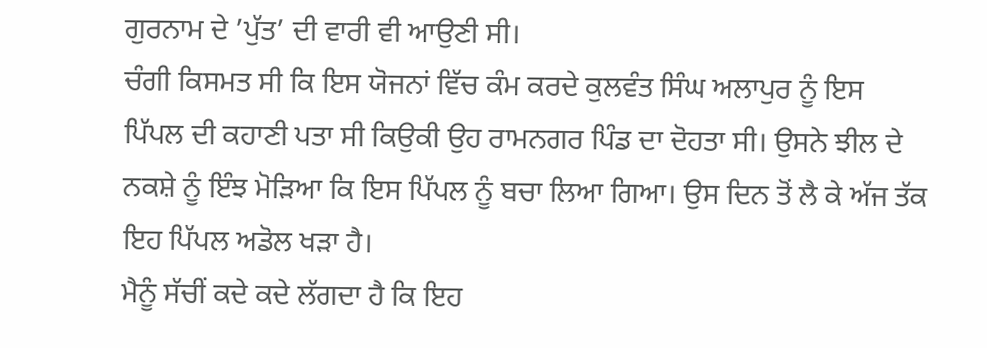ਗੁਰਨਾਮ ਦੇ ’ਪੁੱਤ’ ਦੀ ਵਾਰੀ ਵੀ ਆਉਣੀ ਸੀ।
ਚੰਗੀ ਕਿਸਮਤ ਸੀ ਕਿ ਇਸ ਯੋਜਨਾਂ ਵਿੱਚ ਕੰਮ ਕਰਦੇ ਕੁਲਵੰਤ ਸਿੰਘ ਅਲਾਪੁਰ ਨੂੰ ਇਸ ਪਿੱਪਲ ਦੀ ਕਹਾਣੀ ਪਤਾ ਸੀ ਕਿਉਕੀ ਉਹ ਰਾਮਨਗਰ ਪਿੰਡ ਦਾ ਦੋਹਤਾ ਸੀ। ਉਸਨੇ ਝੀਲ ਦੇ ਨਕਸ਼ੇ ਨੂੰ ਇੰਝ ਮੋੜਿਆ ਕਿ ਇਸ ਪਿੱਪਲ ਨੂੰ ਬਚਾ ਲਿਆ ਗਿਆ। ਉਸ ਦਿਨ ਤੋਂ ਲੈ ਕੇ ਅੱਜ ਤੱਕ ਇਹ ਪਿੱਪਲ ਅਡੋਲ ਖੜਾ ਹੈ।
ਮੈਨੂੰ ਸੱਚੀਂ ਕਦੇ ਕਦੇ ਲੱਗਦਾ ਹੈ ਕਿ ਇਹ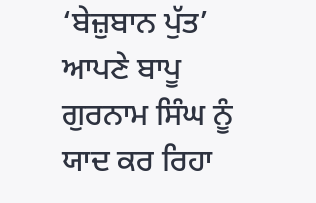‘ਬੇਜ਼ੁਬਾਨ ਪੁੱਤ’ ਆਪਣੇ ਬਾਪੂ ਗੁਰਨਾਮ ਸਿੰਘ ਨੂੰ ਯਾਦ ਕਰ ਰਿਹਾ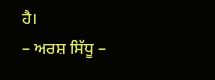ਹੈ।
– ਅਰਸ਼ ਸਿੱਧੂ –